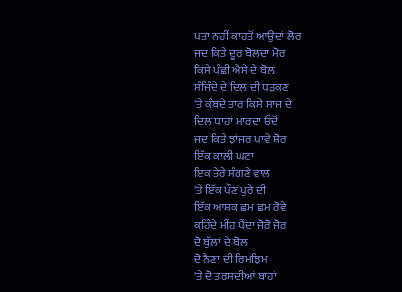ਪਤਾ ਨਹੀਂ ਕਾਹਤੋਂ ਆਉਦਾਂ ਲੋਰ
ਜਦ ਕਿਤੇ ਦੂਰ ਬੋਲਦਾ ਮੋਰ
ਕਿਸੇ ਪੰਛੀ ਐਸੇ ਦੇ ਬੋਲ
ਸੰਜਿੰਦੇ ਦੇ ਦਿਲ ਦੀ ਧੜਕਣ
'ਤੇ ਕੰਬਦੇ ਤਾਰ ਕਿਸੇ ਸਾਜ ਦੇ
ਦਿਲ ਧਾਹਾਂ ਮਾਰਦਾ ਓਦੋਂ
ਜਦ ਕਿਤੇ ਝਾਂਜਰ ਪਾਵੇ ਸ਼ੋਰ
ਇੱਕ ਕਾਲੀ ਘਟਾ
ਇਕ ਤੇਰੇ ਸੰਗਣੇ ਵਾਲ
'ਤੇ ਇੱਕ ਪੌਣ ਪੁਰੇ ਦੀ
ਇੱਕ ਆਸ਼ਕ ਛਮ ਛਮ ਰੋਵੇ
ਕਹਿੰਦੇ ਮੀਂਹ ਪੈਂਦਾ ਜੋਰੋ ਜੋਰ
ਦੋ ਬੁੱਲਾਂ ਦੇ ਬੋਲ
ਦੋ ਨੈਣਾ ਦੀ ਰਿਮਝਿਮ
'ਤੇ ਦੋ ਤਰਸਦੀਆਂ ਬਾਹਾਂ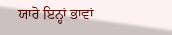ਯਾਰੋ ਇਨ੍ਹਾਂ ਭਾਵਾਂ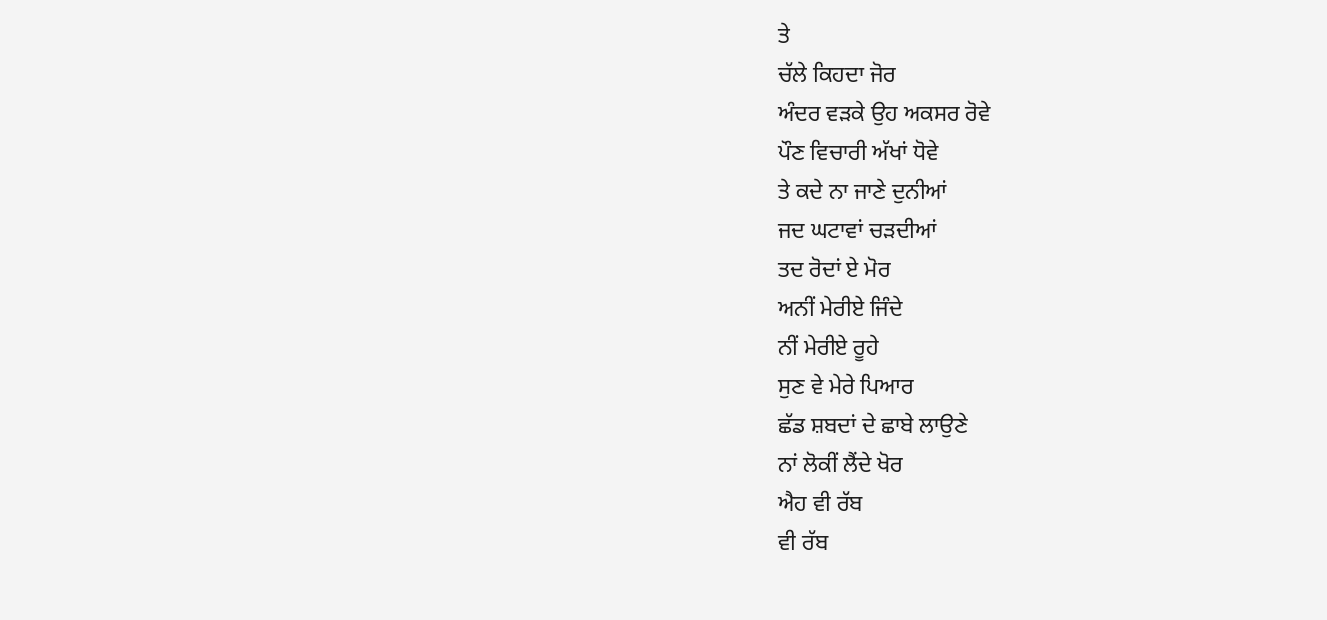ਤੇ
ਚੱਲੇ ਕਿਹਦਾ ਜੋਰ
ਅੰਦਰ ਵੜਕੇ ਉਹ ਅਕਸਰ ਰੋਵੇ
ਪੌਣ ਵਿਚਾਰੀ ਅੱਖਾਂ ਧੋਵੇ
ਤੇ ਕਦੇ ਨਾ ਜਾਣੇ ਦੁਨੀਆਂ
ਜਦ ਘਟਾਵਾਂ ਚੜਦੀਆਂ
ਤਦ ਰੋਦਾਂ ਏ ਮੋਰ
ਅਨੀਂ ਮੇਰੀਏ ਜਿੰਦੇ
ਨੀਂ ਮੇਰੀਏ ਰੂਹੇ
ਸੁਣ ਵੇ ਮੇਰੇ ਪਿਆਰ
ਛੱਡ ਸ਼ਬਦਾਂ ਦੇ ਛਾਬੇ ਲਾਉਣੇ
ਨਾਂ ਲੋਕੀਂ ਲੈਂਦੇ ਖੋਰ
ਐਹ ਵੀ ਰੱਬ
ਵੀ ਰੱਬ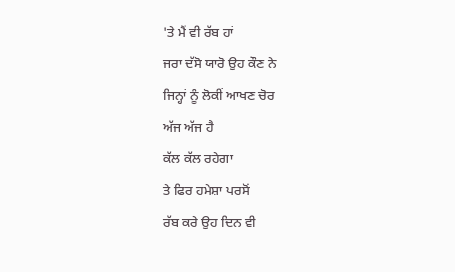'ਤੇ ਮੈਂ ਵੀ ਰੱਬ ਹਾਂ
ਜਰਾ ਦੱਸੋ ਯਾਰੋ ਉਹ ਕੌਣ ਨੇ
ਜਿਨ੍ਹਾਂ ਨੂੰ ਲੋਕੀਂ ਆਖਣ ਚੋਰ
ਅੱਜ ਅੱਜ ਹੈ
ਕੱਲ ਕੱਲ ਰਹੇਗਾ
ਤੇ ਫਿਰ ਹਮੇਸ਼ਾ ਪਰਸੋਂ
ਰੱਬ ਕਰੇ ਉਹ ਦਿਨ ਵੀ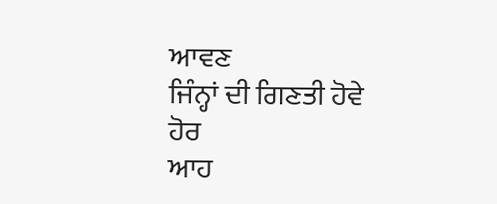ਆਵਣ
ਜਿੰਨ੍ਹਾਂ ਦੀ ਗਿਣਤੀ ਹੋਵੇ ਹੋਰ
ਆਹ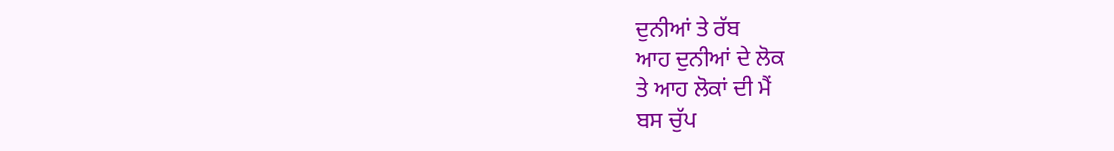ਦੁਨੀਆਂ ਤੇ ਰੱਬ
ਆਹ ਦੁਨੀਆਂ ਦੇ ਲੋਕ
ਤੇ ਆਹ ਲੋਕਾਂ ਦੀ ਮੈਂ
ਬਸ ਚੁੱਪ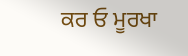ਕਰ ਓ ਮੂਰਖਾ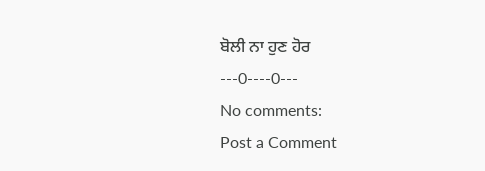ਬੋਲੀ ਨਾ ਹੁਣ ਹੋਰ
---0----0---
No comments:
Post a Comment